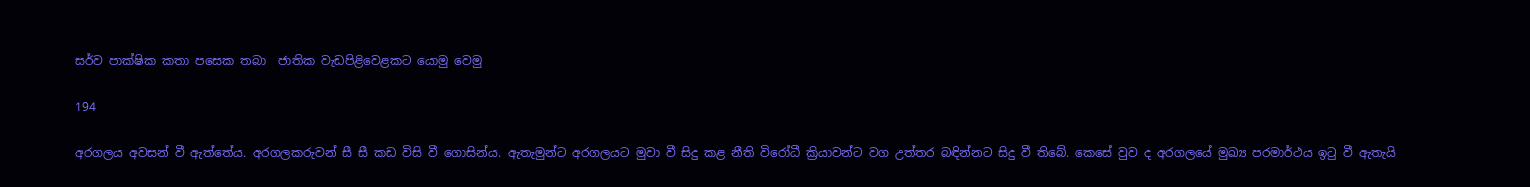සර්ව පාක්ෂික කතා පසෙක තබා  ජාතික වැඩපිළිවෙළකට යොමු වෙමු

194

අරගලය අවසන් වී ඇත්තේය. අරගලකරුවන් සී සී කඩ විසි වී ගොසින්ය. ඇතැමුන්ට අරගලයට මුවා වී සිදු කළ නීති විරෝධී ක්‍රියාවන්ට වග උත්තර බඳින්නට සිදු වී තිබේ. කෙසේ වුව ද අරගලයේ මුඛ්‍ය පරමාර්ථය ඉටු වී ඇතැයි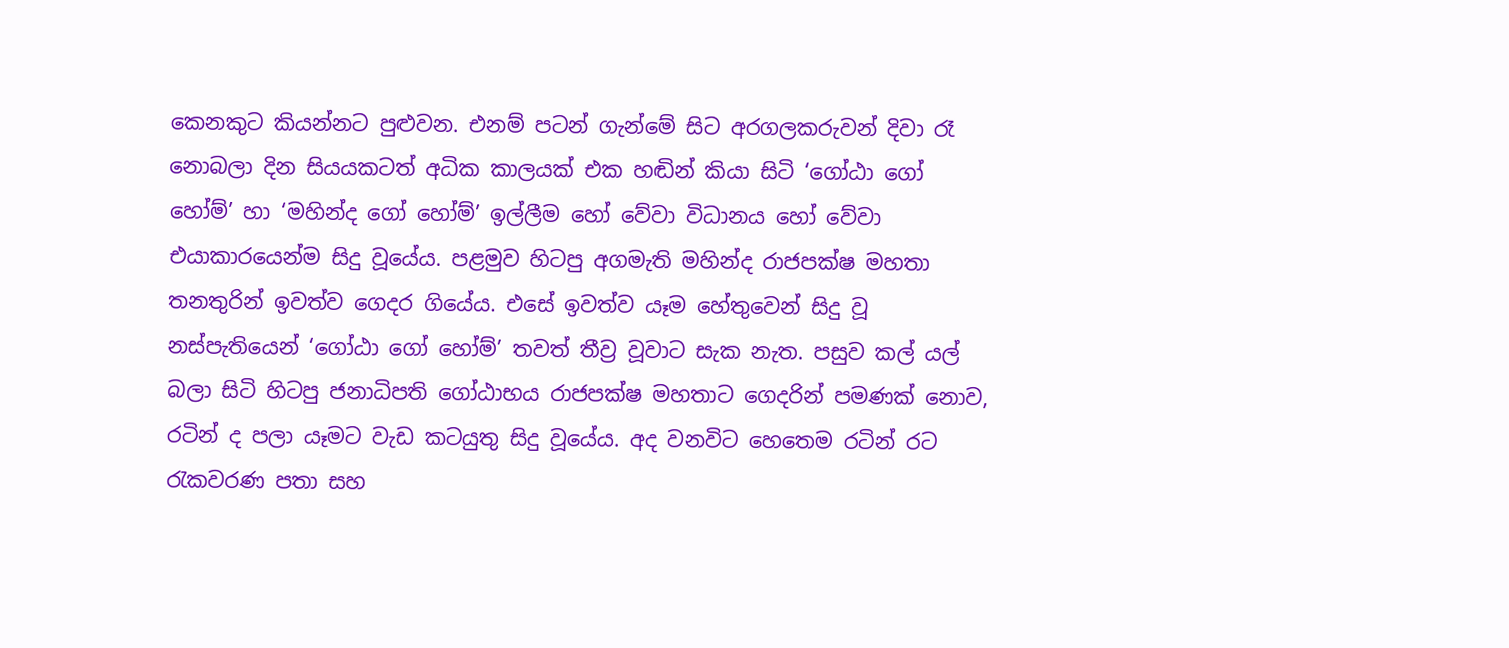කෙනකුට කියන්නට පුළුවන. එනම් පටන් ගැන්මේ සිට අරගලකරුවන් දිවා රෑ නොබලා දින සියයකටත් අධික කාලයක් එක හඬින් කියා සිටි ‘ගෝඨා ගෝ හෝම්’ හා ‘මහින්ද ගෝ හෝම්’ ඉල්ලීම හෝ වේවා විධානය හෝ වේවා එයාකාරයෙන්ම සිදු වූයේය. පළමුව හිටපු අගමැති මහින්ද රාජපක්ෂ මහතා තනතුරින් ඉවත්ව ගෙදර ගියේය. එසේ ඉවත්ව යෑම හේතුවෙන් සිදු වූ නස්පැතියෙන් ‘ගෝඨා ගෝ හෝම්’ තවත් තීව්‍ර වූවාට සැක නැත. පසුව කල් යල් බලා සිටි හිටපු ජනාධිපති ගෝඨාභය රාජපක්ෂ මහතාට ගෙදරින් පමණක් නොව, රටින් ද පලා යෑමට වැඩ කටයුතු සිදු වූයේය. අද වනවිට හෙතෙම රටින් රට රැකවරණ පතා සහ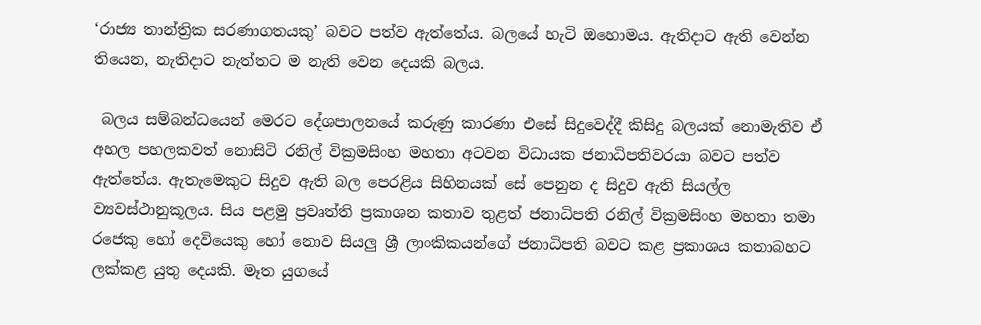‘රාජ්‍ය තාන්ත්‍රික සරණාගතයකු’ බවට පත්ව ඇත්තේය. බලයේ හැටි ඔහොමය. ඇතිදාට ඇති වෙන්න තියෙන, නැතිදාට නැත්තට ම නැති වෙන දෙයකි බලය.

 බලය සම්බන්ධයෙන් මෙරට දේශපාලනයේ කරුණු කාරණා එසේ සිදුවෙද්දී කිසිදු බලයක් නොමැතිව ඒ අහල පහලකවත් නොසිටි රනිල් වික්‍රමසිංහ මහතා අටවන විධායක ජනාධිපතිවරයා බවට පත්ව ඇත්තේය. ඇතැමෙකුට සිදුව ඇති බල පෙරළිය සිහිනයක් සේ පෙනුන ද සිදුව ඇති සියල්ල ව්‍යවස්ථානුකූලය. සිය පළමු ප්‍රවෘත්ති ප්‍රකාශන කතාව තුළත් ජනාධිපති රනිල් වික්‍රමසිංහ මහතා තමා රජෙකු හෝ දෙවියෙකු හෝ නොව සියලු ශ්‍රී ලාංකිකයන්ගේ ජනාධිපති බවට කළ ප්‍රකාශය කතාබහට ලක්කළ යුතු දෙයකි. මෑත යුගයේ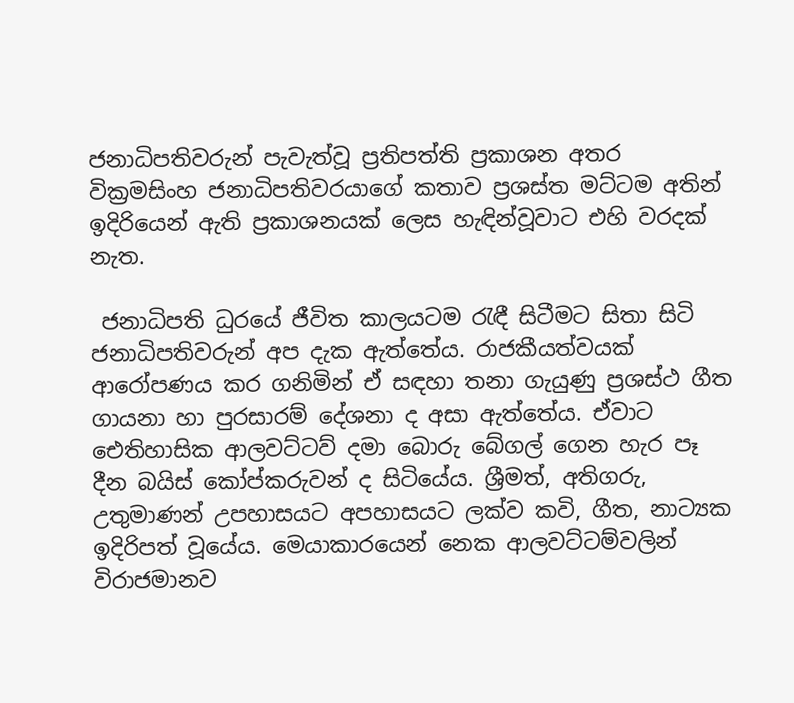ජනාධිපතිවරුන් පැවැත්වූ ප්‍රතිපත්ති ප්‍රකාශන අතර වික්‍රමසිංහ ජනාධිපතිවරයාගේ කතාව ප්‍රශස්ත මට්ටම අතින් ඉදිරියෙන් ඇති ප්‍රකාශනයක් ලෙස හැඳින්වූවාට එහි වරදක් නැත.

 ජනාධිපති ධුරයේ ජීවිත කාලයටම රැඳී සිටීමට සිතා සිටි ජනාධිපතිවරුන් අප දැක ඇත්තේය. රාජකීයත්වයක් ආරෝපණය කර ගනිමින් ඒ සඳහා තනා ගැයුණු ප්‍රශස්ථ ගීත ගායනා හා පුරසාරම් දේශනා ද අසා ඇත්තේය. ඒවාට ඓතිහාසික ආලවට්ටව් දමා බොරු බේගල් ගෙන හැර පෑ දීන බයිස් කෝප්කරුවන් ද සිටියේය. ශ්‍රීමත්, අතිගරු, උතුමාණන් උපහාසයට අපහාසයට ලක්ව කවි, ගීත, නාට්‍යක ඉදිරිපත් වූයේය. මෙයාකාරයෙන් නෙක ආලවට්ටම්වලින් විරාජමානව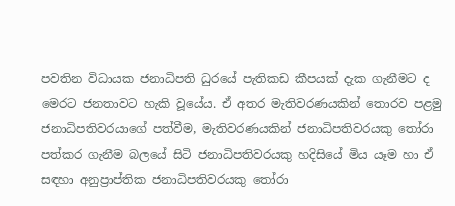පවතින විධායක ජනාධිපති ධුරයේ පැතිකඩ කීපයක් දැක ගැනීමට ද මෙරට ජනතාවට හැකි වූයේය. ඒ අතර මැතිවරණයකින් තොරව පළමු ජනාධිපතිවරයාගේ පත්වීම, මැතිවරණයකින් ජනාධිපතිවරයකු තෝරා පත්කර ගැනීම බලයේ සිටි ජනාධිපතිවරයකු හදිසියේ මිය යෑම හා ඒ සඳහා අනුප්‍රාප්තික ජනාධිපතිවරයකු තෝරා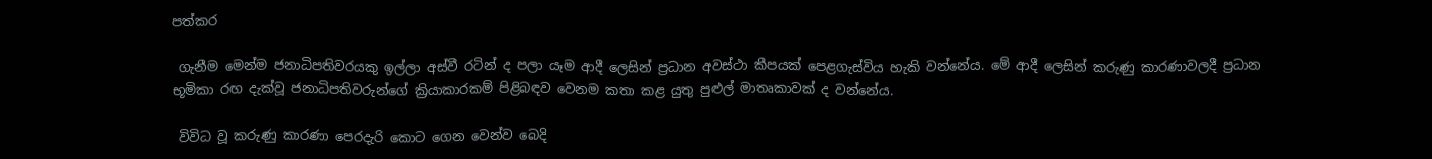පත්කර

 ගැනීම මෙන්ම ජනාධිපතිවරයකු ඉල්ලා අස්වී රටින් ද පලා යෑම ආදී ලෙසින් ප්‍රධාන අවස්ථා කීපයක් පෙළගැස්විය හැකි වන්නේය. මේ ආදී ලෙසින් කරුණු කාරණාවලදී ප්‍රධාන භූමිකා රඟ දැක්වූ ජනාධිපතිවරුන්ගේ ක්‍රියාකාරකම් පිළිබඳව වෙනම කතා කළ යුතු පුළුල් මාතෘකාවක් ද වන්නේය.

 විවිධ වූ කරුණු කාරණා පෙරදැරි කොට ගෙන වෙන්ව බෙදි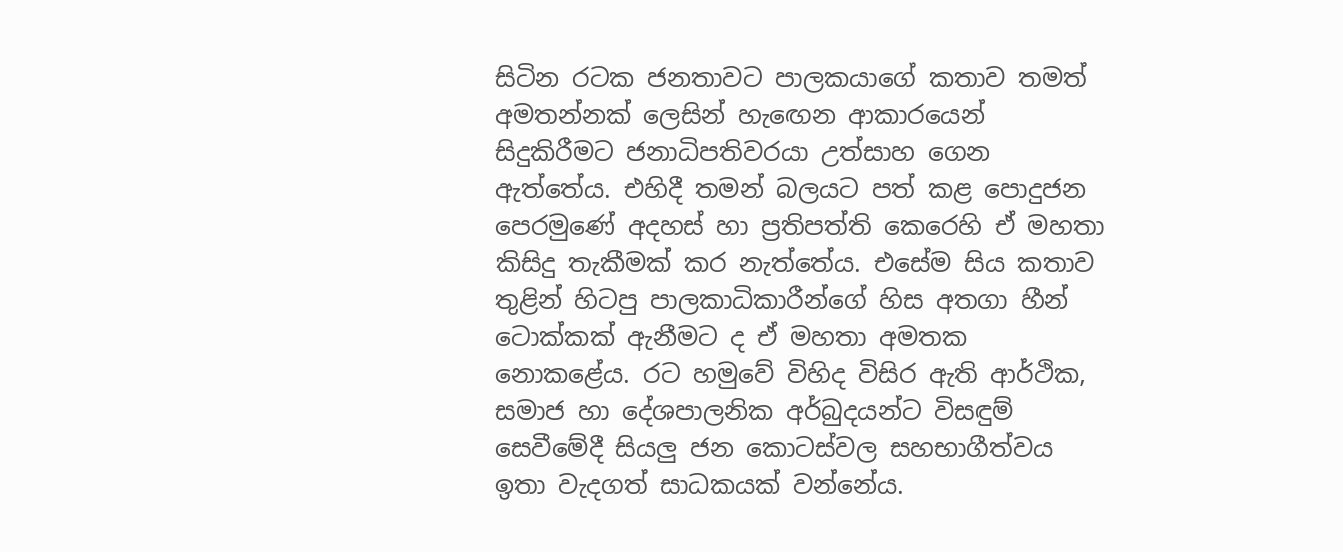සිටින රටක ජනතාවට පාලකයාගේ කතාව තමත් අමතන්නක් ලෙසින් හැඟෙන ආකාරයෙන් සිදුකිරීමට ජනාධිපතිවරයා උත්සාහ ගෙන ඇත්තේය. එහිදී තමන් බලයට පත් කළ පොදුජන පෙරමුණේ අදහස් හා ප්‍රතිපත්ති කෙරෙහි ඒ මහතා කිසිදු තැකීමක් කර නැත්තේය. එසේම සිය කතාව තුළින් හිටපු පාලකාධිකාරීන්ගේ හිස අතගා හීන් ටොක්කක් ඇනීමට ද ඒ මහතා අමතක නොකළේය. රට හමුවේ විහිද විසිර ඇති ආර්ථික, සමාජ හා දේශපාලනික අර්බුදයන්ට විසඳුම් සෙවීමේදී සියලු ජන කොටස්වල සහභාගීත්වය ඉතා වැදගත් සාධකයක් වන්නේය.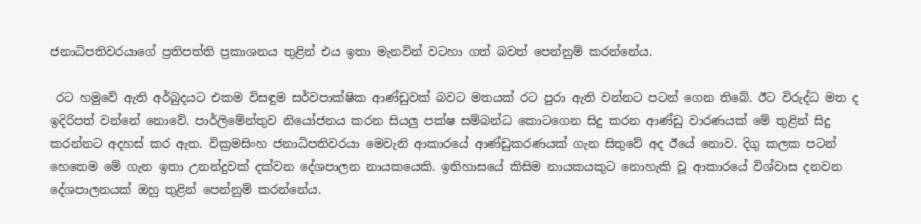ජනාධිපතිවරයාගේ ප්‍රතිපත්ති ප්‍රකාශනය තුළින් එය ඉතා මැනවින් වටහා ගත් බවත් පෙන්නුම් කරන්නේය.

 රට හමුවේ ඇති අර්බුදයට එකම විසඳුම සර්වපාක්ෂික ආණ්ඩුවක් බවට මතයක් රට පුරා ඇති වන්නට පටන් ගෙන තිබේ. ඊට විරුද්ධ මත ද ඉදිරිපත් වන්නේ නොවේ. පාර්ලිමේන්තුව නියෝජනය කරන සියලු පක්ෂ සම්බන්ධ කොටගෙන සිදු කරන ආණ්ඩු වාරණයක් මේ තුළින් සිදු කරන්නට අදහස් කර ඇත. වික්‍රමසිංහ ජනාධිපතිවරයා මෙවැනි ආකාරයේ ආණ්ඩුකරණයක් ගැන සිතුවේ අද ඊයේ නොව. දිගු කලක පටන් හෙතෙම මේ ගැන ඉතා උනන්දුවක් දක්වන දේශපාලන නායකයෙකි. ඉතිහාසයේ කිසිම නායකයකුට නොහැකි වූ ආකාරයේ විශ්වාස දනවන දේශපාලනයක් ඔහු තුළින් පෙන්නුම් කරන්නේය.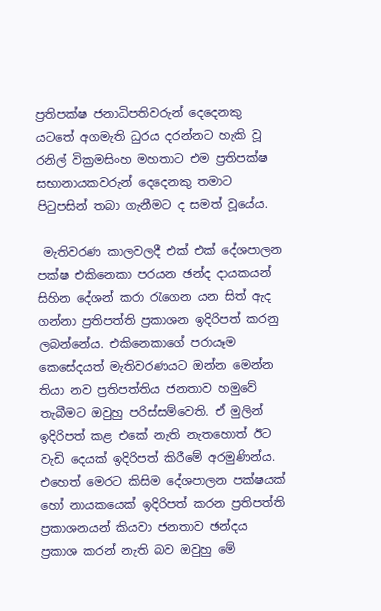ප්‍රතිපක්ෂ ජනාධිපතිවරුන් දෙදෙනකු යටතේ අගමැති ධුරය දරන්නට හැකි වූ රනිල් වික්‍රමසිංහ මහතාට එම ප්‍රතිපක්ෂ සභානායකවරුන් දෙදෙනකු තමාට පිටුපසින් තබා ගැනීමට ද සමත් වූයේය.

 මැතිවරණ කාලවලදී එක් එක් දේශපාලන පක්ෂ එකිනෙකා පරයන ඡන්ද දායකයන් සිහින දේශන් කරා රැගෙන යන සිත් ඇද ගන්නා ප්‍රතිපත්ති ප්‍රකාශන ඉදිරිපත් කරනු ලබන්නේය. එකිනෙකාගේ පරායෑම කෙසේදයත් මැතිවරණයට ඔන්න මෙන්න තියා නව ප්‍රතිපත්තිය ජනතාව හමුවේ තැබීමට ඔවුහු පරිස්සම්වෙති. ඒ මුලින් ඉදිරිපත් කළ එකේ නැති නැතහොත් ඊට වැඩි දෙයක් ඉදිරිපත් කිරීමේ අරමුණින්ය. එහෙත් මෙරට කිසිම දේශපාලන පක්ෂයක් හෝ නායකයෙක් ඉදිරිපත් කරන ප්‍රතිපත්ති ප්‍රකාශනයන් කියවා ජනතාව ඡන්දය ප්‍රකාශ කරන් නැති බව ඔවුහු මේ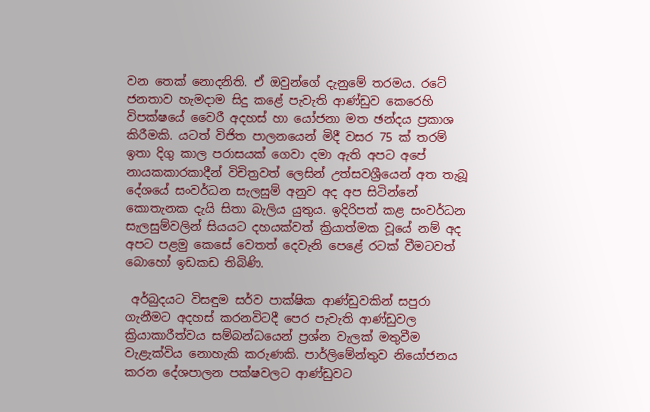වන තෙක් නොදනිති. ඒ ඔවුන්ගේ දැනුමේ තරමය. රටේ ජනතාව හැමදාම සිදු කළේ පැවැති ආණ්ඩුව කෙරෙහි විපක්ෂයේ වෛරී අදහස් හා යෝජනා මත ඡන්දය ප්‍රකාශ කිරීමකි. යටත් විජිත පාලනයෙන් මිදී වසර 75 ක් තරම් ඉතා දිගු කාල පරාසයක් ගෙවා දමා ඇති අපට අපේ නායකකාරකාදීන් විචිත්‍රවත් ලෙසින් උත්සවශ්‍රීයෙන් අත තැබූ දේශයේ සංවර්ධන සැලසුම් අනුව අද අප සිටින්නේ කොතැනක දැයි සිතා බැලිය යුතුය. ඉදිරිපත් කළ සංවර්ධන සැලසුම්වලින් සියයට දහයක්වත් ක්‍රියාත්මක වූයේ නම් අද අපට පළමු කෙසේ වෙතත් දෙවැනි පෙළේ රටක් වීමටවත් බොහෝ ඉඩකඩ තිබිණි.

 අර්බුදයට විසඳුම සර්ව පාක්ෂික ආණ්ඩුවකින් සපුරා ගැනීමට අදහස් කරනවිටදී පෙර පැවැති ආණ්ඩුවල ක්‍රියාකාරීත්වය සම්බන්ධයෙන් ප්‍රශ්න වැලක් මතුවීම වැළැක්විය නොහැකි කරුණකි. පාර්ලිමේන්තුව නියෝජනය කරන දේශපාලන පක්ෂවලට ආණ්ඩුවට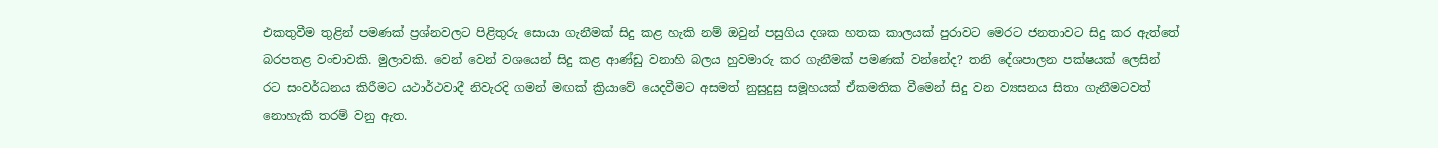එකතුවීම තුළින් පමණක් ප්‍රශ්නවලට පිළිතුරු සොයා ගැනීමක් සිදු කළ හැකි නම් ඔවුන් පසුගිය දශක හතක කාලයක් පුරාවට මෙරට ජනතාවට සිදු කර ඇත්තේ බරපතළ වංචාවකි. මුලාවකි. වෙන් වෙන් වශයෙන් සිදු කළ ආණ්ඩු වනාහි බලය හුවමාරු කර ගැනීමක් පමණක් වන්නේද? තනි දේශපාලන පක්ෂයක් ලෙසින් රට සංවර්ධනය කිරීමට යථාර්ථවාදී නිවැරදි ගමන් මඟක් ක්‍රියාවේ යෙදවීමට අසමත් නුසුදුසු සමූහයක් ඒකමතික වීමෙන් සිදු වන ව්‍යසනය සිතා ගැනීමටවත් නොහැකි තරම් වනු ඇත.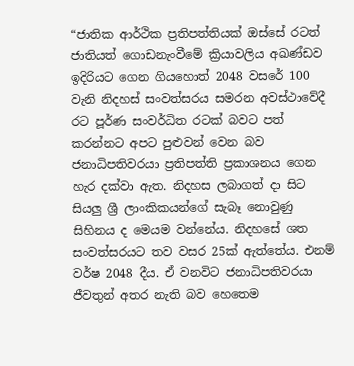“ජාතික ආර්ථික ප්‍රතිපත්තියක් ඔස්සේ රටත් ජාතියත් ගොඩනැංවීමේ ක්‍රියාවලිය අඛණ්ඩව ඉදිරියට ගෙන ගියහොත් 2048 වසරේ 100 වැනි නිදහස් සංවත්සරය සමරන අවස්ථාවේදී රට පූර්ණ සංවර්ධිත රටක් බවට පත් කරන්නට අපට පුළුවන් වෙන බව ජනාධිපතිවරයා ප්‍රතිපත්ති ප්‍රකාශනය ගෙන හැර දක්වා ඇත. නිදහස ලබාගත් දා සිට සියලු ශ්‍රී ලාංකිකයන්ගේ සැබෑ නොවුණු සිහිනය ද මෙයම වන්නේය. නිදහසේ ශත සංවත්සරයට තව වසර 25ක් ඇත්තේය. එනම් වර්ෂ 2048 දීය. ඒ වනවිට ජනාධිපතිවරයා ජීවතුන් අතර නැති බව හෙතෙම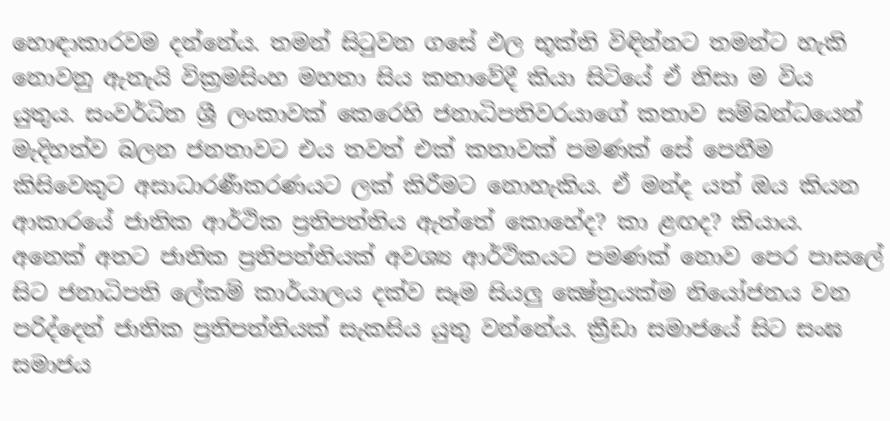හොඳාකාරවම දන්නේය. තමන් සිටුවන ගසේ ඵල භූක්ති විඳින්නට තමන්ට හැකි නොවනු ඇතැයි වික්‍රමසිංහ මහතා සිය කතාවේදී කියා සිටියේ ඒ නිසා ම විය යුතුය. සංවර්ධිත ශ්‍රී ලංකාවක් කෙරෙහි ජනාධිපතිවරයාගේ කතාව සම්බන්ධයෙන් මැදිහත්ව බලන ජනතාවට එය තවත් එක් කතාවක් පමණක් සේ පෙනීම කිසිවෙකුට අසාධාරණීකරණයට ලක් කිරීමට නොහැකිය. ඒ මන්ද යත් ඔය කියන ආකාරයේ ජාතික ආර්ථික ප්‍රතිපත්තිය ඇත්තේ කොහේද? කා ළඟද? කියාය. අනෙක් අතට ජාතික ප්‍රතිපත්තියක් අවශ්‍ය ආර්ථිකයට පමණක් නොව පෙර පාසලේ සිට ජනාධිපති ලේකම් කාර්යාලය දක්ව සෑම සියලු ක්‍ෂේත්‍රයක්ම නියෝජනය වන පරිද්දෙන් ජාතික ප්‍රතිපත්තියක් සැකසිය යුතු වන්නේය. ක්‍රීඩා සමාජයේ සිට සංඝ සමාජය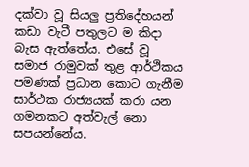දක්වා වූ සියලු ප්‍රතිදේහයන් කඩා වැටී පතුලට ම කිදා බැස ඇත්තේය. එසේ වූ සමාජ රාමුවක් තුළ ආර්ථිකය පමණක් ප්‍රධාන කොට ගැනීම සාර්ථක රාජ්‍යයක් කරා යන ගමනකට අත්වැල් නො සපයන්නේය.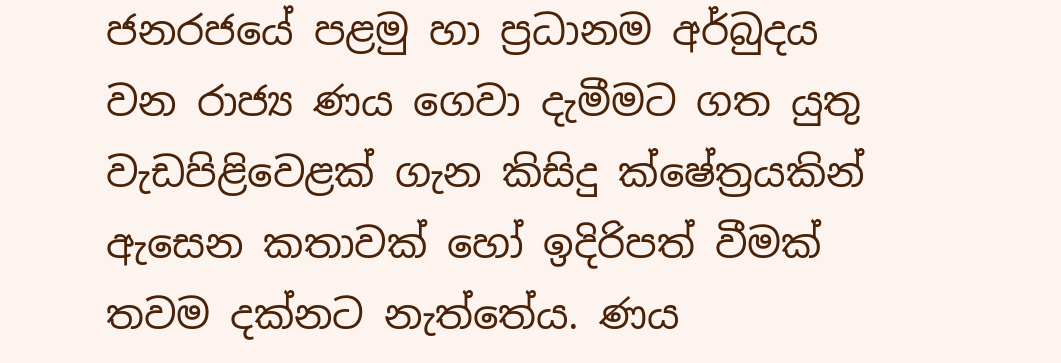ජනරජයේ පළමු හා ප්‍රධානම අර්බුදය වන රාජ්‍ය ණය ගෙවා දැමීමට ගත යුතු වැඩපිළිවෙළක් ගැන කිසිදු ක්ෂේත්‍රයකින් ඇසෙන කතාවක් හෝ ඉදිරිපත් වීමක් තවම දක්නට නැත්තේය. ණය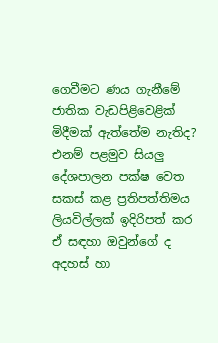ගෙවීමට ණය ගැනීමේ ජාතික වැඩපිළිවෙළික් මිදීමක් ඇත්තේම නැතිද? එනම් පළමුව සියලු දේශපාලන පක්ෂ වෙත සකස් කළ ප්‍රතිපත්තිමය ලියවිල්ලක් ඉදිරිපත් කර ඒ සඳහා ඔවුන්ගේ ද අදහස් හා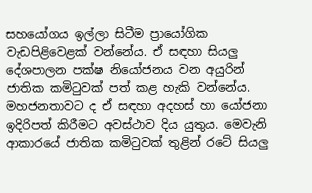සහයෝගය ඉල්ලා සිටීම ප්‍රායෝගික වැඩපිළිවෙළක් වන්නේය. ඒ සඳහා සියලු දේශපාලන පක්ෂ නියෝජනය වන අයුරින් ජාතික කමිටුවක් පත් කළ හැකි වන්නේය. මහජනතාවට ද ඒ සඳහා අදහස් හා යෝජනා ඉදිරිපත් කිරීමට අවස්ථාව දිය යුතුය. මෙවැනි ආකාරයේ ජාතික කමිටුවක් තුළින් රටේ සියලු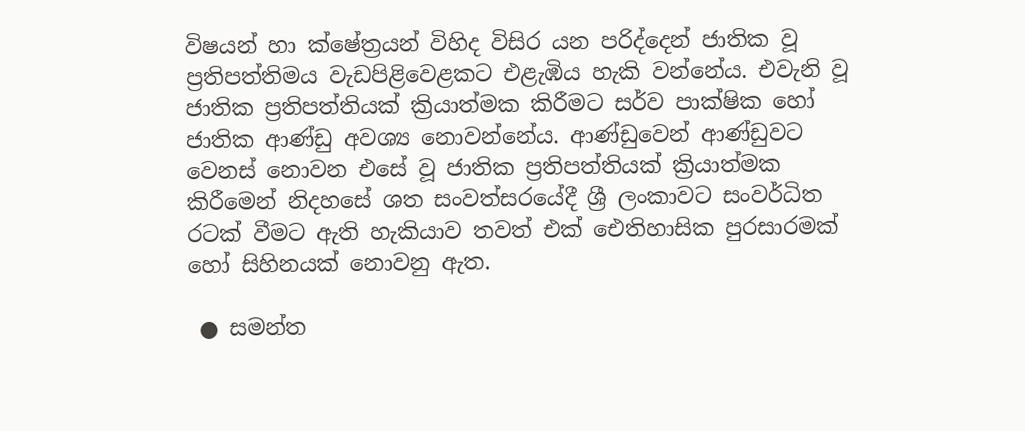විෂයන් හා ක්ෂේත්‍රයන් විහිද විසිර යන පරිද්දෙන් ජාතික වූ ප්‍රතිපත්තිමය වැඩපිළිවෙළකට එළැඹිය හැකි වන්නේය. එවැනි වූ ජාතික ප්‍රතිපත්තියක් ක්‍රියාත්මක කිරීමට සර්ව පාක්ෂික හෝ ජාතික ආණ්ඩු අවශ්‍ය නොවන්නේය. ආණ්ඩුවෙන් ආණ්ඩුවට වෙනස් නොවන එසේ වූ ජාතික ප්‍රතිපත්තියක් ක්‍රියාත්මක කිරීමෙන් නිදහසේ ශත සංවත්සරයේදී ශ්‍රී ලංකාවට සංවර්ධිත රටක් වීමට ඇති හැකියාව තවත් එක් ඓතිහාසික පුරසාරමක් හෝ සිහිනයක් නොවනු ඇත.

 ● සමන්ත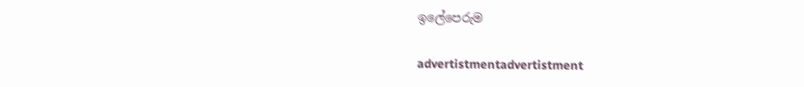ඉලේපෙරුම

advertistmentadvertistment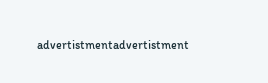advertistmentadvertistment